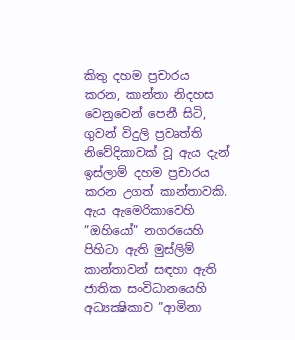කිතු දහම ප්‍රචාරය කරන, කාන්තා නිදහස වෙනුවෙන් පෙනී සිටි, ගුවන් විදුලි ප්‍රවෘත්ති නිවේදිකාවක් වූ ඇය දැන් ඉස්ලාම් දහම ප්‍රචාරය කරන උගත් කාන්තාවකි. ඇය ඇමෙරිකාවෙහි ”ඔහියෝ” නගරයෙහි පිහිටා ඇති මුස්ලිම් කාන්තාවන් සඳහා ඇති ජාතික සංවිධානයෙහි අධ්‍යක්‍ෂිකාව ”ආමිනා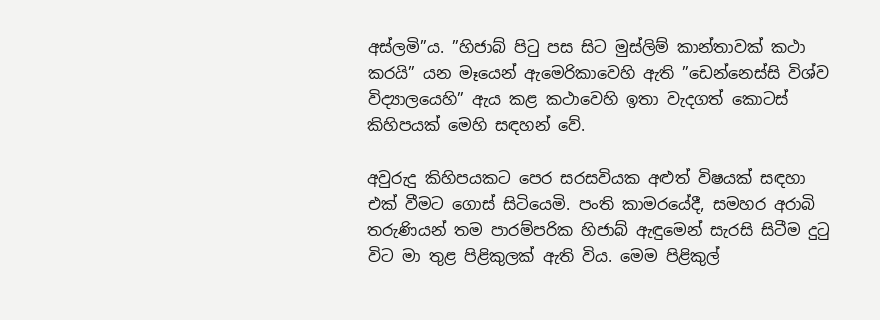අස්ලමි”ය. ”හිජාබ් පිටු පස සිට මුස්ලිම් කාන්තාවක් කථා කරයි” යන මෑයෙන් ඇමෙරිකාවෙහි ඇති ”ඩෙන්නෙස්සි විශ්ව විද්‍යාලයෙහි” ඇය කළ කථාවෙහි ඉතා වැදගත් කොටස් කිහිපයක් මෙහි සඳහන් වේ.

අවුරුදු කිහිපයකට පෙර සරසවියක අළුත් විෂයක් සඳහා එක් වීමට ගොස් සිටියෙමි. පංති කාමරයේදී, සමහර අරාබි තරුණියන් තම පාරම්පරික හිජාබ් ඇඳුමෙන් සැරසි සිටීම දුටු විට මා තුළ පිළිකුලක් ඇති විය. මෙම පිළිකුල්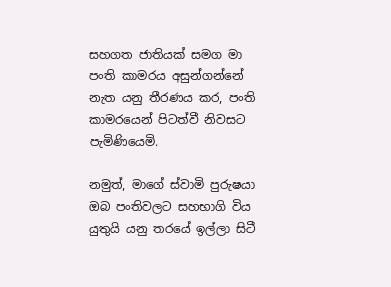සහගත ජාතියක් සමග මා පංති කාමරය අසුන්ගන්නේ නැත යනු තීරණය කර, පංති කාමරයෙන් පිටත්වී නිවසට පැමිණියෙමි.

නමුත්, මාගේ ස්වාමි පුරුෂයා ඔබ පංතිවලට සහභාගි විය යුතුයි යනු තරයේ ඉල්ලා සිටී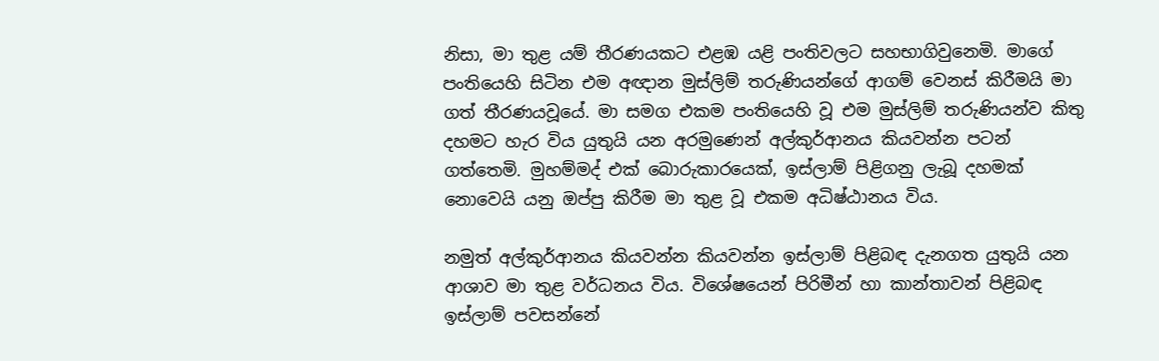නිසා, මා තුළ යම් තීරණයකට එළඹ යළි පංතිවලට සහභාගිවුනෙමි. මාගේ පංතියෙහි සිටින එම අඥාන මුස්ලිම් තරුණියන්ගේ ආගම් වෙනස් කිරීමයි මා ගත් තීරණයවූයේ. මා සමග එකම පංතියෙහි වූ එම මුස්ලිම් තරුණියන්ව කිතු දහමට හැර විය යුතුයි යන අරමුණෙන් අල්කුර්ආනය කියවන්න පටන් ගත්තෙමි. මුහම්මද් එක් බොරුකාරයෙක්, ඉස්ලාම් පිළිගනු ලැබූ දහමක් නොවෙයි යනු ඔප්පු කිරීම මා තුළ වූ එකම අධිෂ්ඨානය විය.

නමුත් අල්කුර්ආනය කියවන්න කියවන්න ඉස්ලාම් පිළිබඳ දැනගත යුතුයි යන ආශාව මා තුළ වර්ධනය විය. විශේෂයෙන් පිරිමීන් හා කාන්තාවන් පිළිබඳ ඉස්ලාම් පවසන්නේ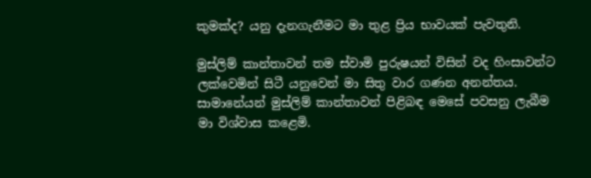කුමක්ද? යනු දැනගැනීමට මා තුළ ප්‍රිය භාවයක් පැවතුනි.

මුස්ලිම් කාන්තාවන් තම ස්වාමි පුරුෂයන් විසින් වද හිංසාවන්ට ලක්වෙමින් සිටී යනුවෙන් මා සිතු වාර ගණන අනන්තය. සාමානේ‍යන් මුස්ලිම් කාන්තාවන් පිළිබඳ මෙසේ පවසනු ලැබීම මා විශ්වාස කළෙමි.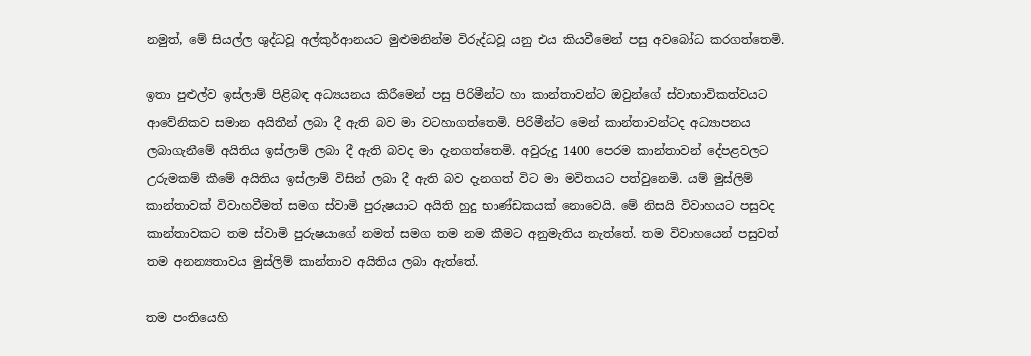නමුත්, මේ සියල්ල ශුද්ධවූ අල්කුර්ආනයට මුළුමනින්ම විරුද්ධවූ යනු එය කියවීමෙන් පසු අවබෝධ කරගත්තෙමි.

ඉතා පුළුල්ව ඉස්ලාම් පිළිබඳ අධ්‍යයනය කිරීමෙන් පසු පිරිමීන්ට හා කාන්තාවන්ට ඔවුන්ගේ ස්වාභාවිකත්වයට ආවේනිකව සමාන අයිතීන් ලබා දී ඇති බව මා වටහාගත්තෙමි. පිරිමීන්ට මෙන් කාන්තාවන්ටද අධ්‍යාපනය ලබාගැනීමේ අයිතිය ඉස්ලාම් ලබා දී ඇති බවද මා දැනගත්තෙමි. අවුරුදු 1400 පෙරම කාන්තාවන් දේපළවලට උරුමකම් කීමේ අයිතිය ඉස්ලාම් විසින් ලබා දී ඇති බව දැනගත් විට මා මවිතයට පත්වුනෙමි. යම් මුස්ලිම් කාන්තාවක් විවාහවීමත් සමග ස්වාමි පුරුෂයාට අයිති හුදු භාණ්ඩකයක් නොවෙයි. මේ නිසයි විවාහයට පසුවද කාන්තාවකට තම ස්වාමි පුරුෂයාගේ නමත් සමග තම නම කීමට අනුමැතිය නැත්තේ. තම විවාහයෙන් පසුවත් තම අනන්‍යතාවය මුස්ලිම් කාන්තාව අයිතිය ලබා ඇත්තේ.

තම පංතියෙහි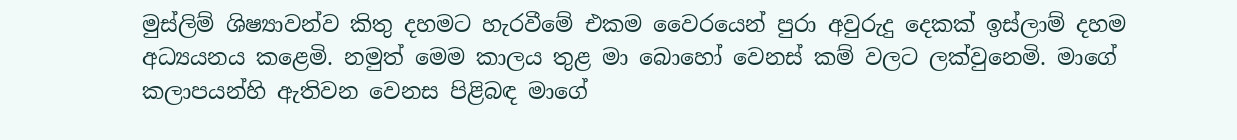මුස්ලිම් ශිෂ්‍යාවන්ව කිතු දහමට හැරවීමේ එකම වෛරයෙන් පුරා අවුරුදු දෙකක් ඉස්ලාම් දහම අධ්‍යයනය කළෙමි. නමුත් මෙම කාලය තුළ මා බොහෝ වෙනස් කම් වලට ලක්වුනෙමි. මාගේ කලාපයන්හි ඇතිවන වෙනස පිළිබඳ මාගේ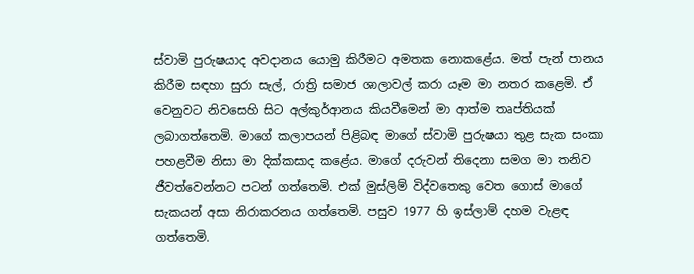ස්වාමි පුරුෂයාද අවදානය යොමු කිරීමට අමතක නොකළේය. මත් පැන් පානය කිරීම සඳහා සුරා සැල්, රාත්‍රි සමාජ ශාලාවල් කරා යෑම මා නතර කළෙමි. ඒ වෙනුවට නිවසෙහි සිට අල්කුර්ආනය කියවීමෙන් මා ආත්ම තෘප්තියක් ලබාගත්තෙමි. මාගේ කලාපයන් පිළිබඳ මාගේ ස්වාමි පුරුෂයා තුළ සැක සංකා පහළවීම නිසා මා දික්කසාද කළේය. මාගේ දරුවන් තිදෙනා සමග මා තනිව ජීවත්වෙන්නට පටන් ගත්තෙමි. එක් මුස්ලිම් විද්වතෙකු වෙත ගොස් මාගේ සැකයන් අසා නිරාකරනය ගත්තෙමි. පසුව 1977 හි ඉස්ලාම් දහම වැළඳ ගත්තෙමි.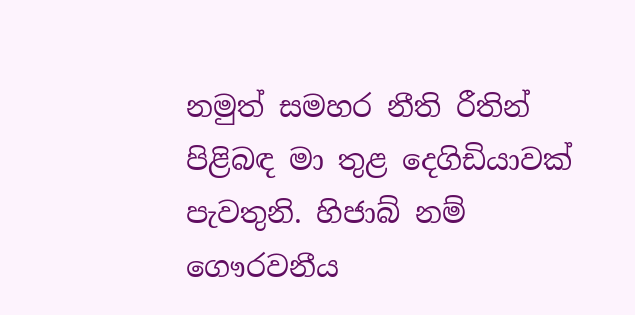නමුත් සමහර නීති රීතින් පිළිබඳ මා තුළ දෙගිඩියාවක් පැවතුනි. හිජාබ් නම් ගෞරවනීය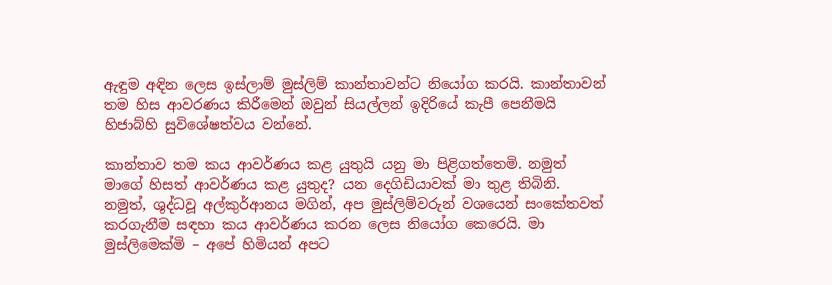ඇඳුම අඳින ලෙස ඉස්ලාම් මුස්ලිම් කාන්තාවන්ට නියෝග කරයි. කාන්තාවන් තම හිස ආවරණය කිරීමෙන් ඔවුන් සියල්ලන් ඉදිරියේ කැපී පෙනීමයි හිජාබ්හි සුවිශේෂත්වය වන්නේ.

කාන්තාව තම කය ආවර්ණය කළ යුතුයි යනු මා පිළිගත්තෙමි. නමුත් මාගේ හිසත් ආවර්ණය කළ යුතුද? යන දෙගිඩියාවක් මා තුළ තිබිනි. නමුත්, ශුද්ධවූ අල්කුර්ආනය මගින්, අප මුස්ලිම්වරුන් වශයෙන් සංකේතවත් කරගැනීම සඳහා කය ආවර්ණය කරන ලෙස නියෝග කෙරෙයි. මා මුස්ලිමෙක්මි – අපේ හිමියන් අපට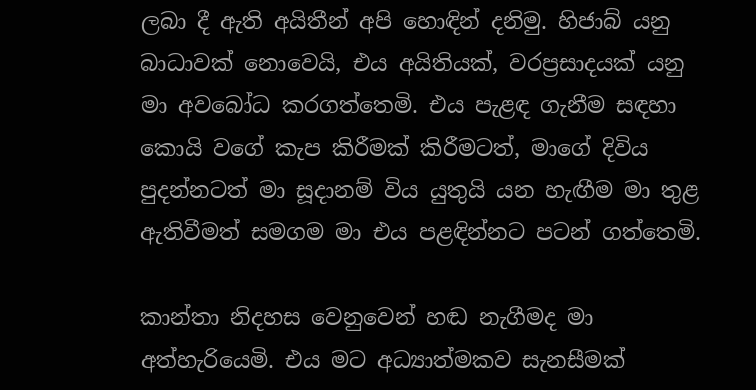ලබා දී ඇති අයිතීන් අපි හොඳින් දනිමු. හිජාබ් යනු බාධාවක් නොවෙයි, එය අයිතියක්, වරප්‍රසාදයක් යනු මා අවබෝධ කරගත්තෙමි. එය පැළඳ ගැනීම සඳහා කොයි වගේ කැප කිරීමක් කිරීමටත්, මාගේ දිවිය පුදන්නටත් මා සූදානම් විය යුතුයි යන හැඟීම මා තුළ ඇතිවීමත් සමගම මා එය පළඳින්නට පටන් ගත්තෙමි.

කාන්තා නිදහස වෙනුවෙන් හඬ නැගීමද මා අත්හැරියෙමි. එය මට අධ්‍යාත්මකව සැනසීමක්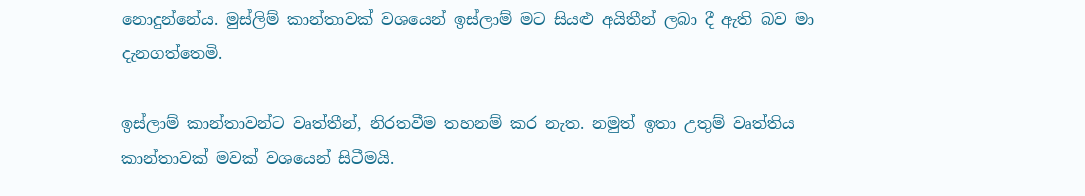නොදුන්නේය. මුස්ලිම් කාන්තාවක් වශයෙන් ඉස්ලාම් මට සියළු අයිතීන් ලබා දී ඇති බව මා දැනගත්තෙමි.

ඉස්ලාම් කාන්තාවන්ට වෘත්තීන්, නිරතවීම තහනම් කර නැත. නමුත් ඉතා උතුම් වෘත්තිය කාන්තාවක් මවක් වශයෙන් සිටීමයි.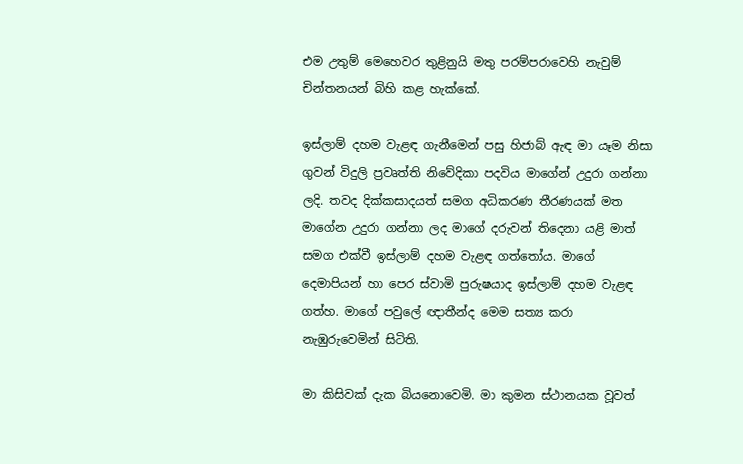එම උතුම් මෙහෙවර තුළිනුයි මතු පරම්පරාවෙහි නැවුම් චින්තනයන් බිහි කළ හැක්කේ.

ඉස්ලාම් දහම වැළඳ ගැනීමෙන් පසු හිජාබ් ඇඳ මා යෑම නිසා ගුවන් විදුලි ප්‍රවෘත්ති නිවේදිකා පදවිය මාගේන් උදුරා ගන්නා ලදි. තවද දික්කසාදයත් සමග අධිකරණ තීරණයක් මත මාගේන උදුරා ගන්නා ලද මාගේ දරුවන් තිදෙනා යළි මාත් සමග එක්වී ඉස්ලාම් දහම වැළඳ ගත්තෝය. මාගේ දෙමාපියන් හා පෙර ස්වාමි පුරුෂයාද ඉස්ලාම් දහම වැළඳ ගත්හ. මාගේ පවුලේ ඥාතීන්ද මෙම සත්‍ය කරා නැඹුරුවෙමින් සිටිති.

මා කිසිවක් දැක බියනොවෙමි. මා කුමන ස්ථානයක වූවත්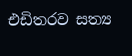එඩිතරව සත්‍ය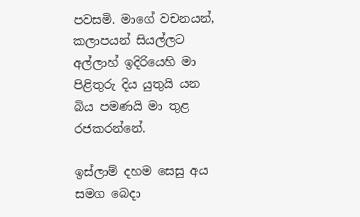පවසමි. මාගේ වචනයන්, කලාපයන් සියල්ලට අල්ලාහ් ඉදිරියෙහි මා පිළිතුරු දිය යුතුයි යන බිය පමණයි මා තුළ රජකරන්නේ.

ඉස්ලාම් දහම සෙසු අය සමග බෙදා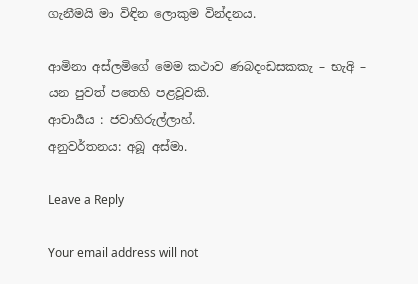ගැනීමයි මා විඳින ලොකුම වින්දනය.

ආමිනා අස්ලමිගේ මෙම කථාව ණබදංඩසකකැ – භැඅි – යන පුවත් පතෙහි පළවූවකි.
ආචාර්‍යය : ජවාහිරුල්ලාහ්.
අනුවර්තනය: අබූ අස්මා.

Leave a Reply

Your email address will not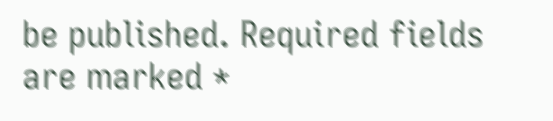be published. Required fields are marked *